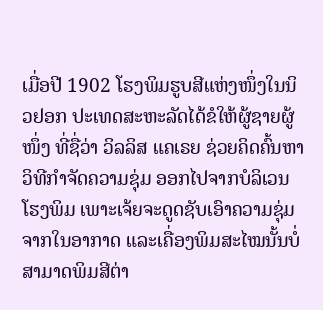ເມື່ອປີ 1902 ໂຮງພິມຮູບສີແຫ່ງໜຶ່ງໃນນິວຢອກ ປະເທດສະຫະລັດໄດ້ຂໍໃຫ້ຜູ້ຊາຍຜູ້ໜຶ່ງ ທີ່ຊື່ວ່າ ວິລລິສ ແຄເຣຍ ຊ່ວຍຄິດຄົ້ນຫາວິທີກຳຈັດຄວາມຊຸ່ມ ອອກໄປຈາກບໍລິເວນໂຮງພິມ ເພາະເຈ້ຍຈະດູດຊັບເອົາຄວາມຊຸ່ມ ຈາກໃນອາກາດ ແລະເຄື່ອງພິມສະໄໝນັ້ນບໍ່ສາມາດພິມສີຕ່າ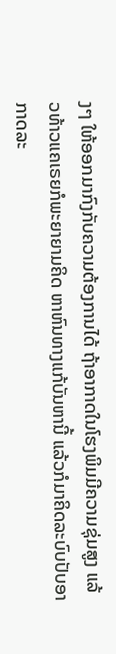ງໆ ໃຫ້ອອກມາກົງກັບຄວາມຕ້ອງການໄດ້ ຖ້າອາກາດໃນໂຮງພິມມີຄວາມຊຸ່ມສູງ ແລ້ວທ້າວແຄເຣຍກໍພະຍາຍາມຄິດ ຫາຫົນທາງແກ້ບັນຫານີ້ ແລ້ວກໍມາຄິດລະບົບປັບອາກາດລະ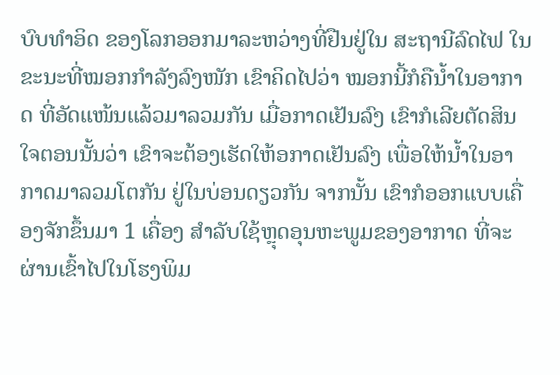ບົບທຳອິດ ຂອງໂລກອອກມາລະຫວ່າງທີ່ຢືນຢູ່ໃນ ສະຖານີລົດໄຟ ໃນຂະນະທີ່ໝອກກຳລັງລົງໜັກ ເຂົາຄິດໄປວ່າ ໝອກນີ້ກໍຄືນ້ຳໃນອາກາດ ທີ່ອັດແໜ້ນແລ້ວມາລວມກັນ ເມື່ອກາດເຢັນລົງ ເຂົາກໍເລີຍຕັດສິນໃຈຕອນນັ້ນວ່າ ເຂົາຈະຕ້ອງເຮັດໃຫ້ອກາດເຢັນລົງ ເພື່ອໃຫ້ນ້ຳໃນອາກາດມາລວມໂຕກັນ ຢູ່ໃນບ່ອນດຽວກັນ ຈາກນັ້ນ ເຂົາກໍອອກແບບເຄື່ອງຈັກຂຶ້ນມາ 1 ເຄື່ອງ ສຳລັບໃຊ້ຫຼຸດອຸນຫະພູມຂອງອາກາດ ທີ່ຈະຜ່ານເຂົ້າໄປໃນໂຮງພິມ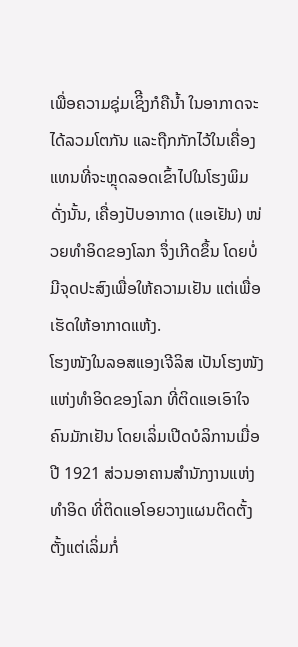ເພື່ອຄວາມຊຸ່ມເຊິີງກໍຄືນ້ຳ ໃນອາກາດຈະໄດ້ລວມໂຕກັນ ແລະຖືກກັກໄວ້ໃນເຄື່ອງ ແທນທີ່ຈະຫຼຸດລອດເຂົ້າໄປໃນໂຮງພິມ ດັ່ງນັ້ນ, ເຄື່ອງປັບອາກາດ (ແອເຢັນ) ໜ່ວຍທຳອິດຂອງໂລກ ຈຶ່ງເກີດຂຶ້ນ ໂດຍບໍ່ມີຈຸດປະສົງເພື່ອໃຫ້ຄວາມເຢັນ ແຕ່ເພື່ອເຮັດໃຫ້ອາກາດແຫ້ງ.
ໂຮງໜັງໃນລອສແອງເຈີລິສ ເປັນໂຮງໜັງແຫ່ງທຳອິດຂອງໂລກ ທີ່ຕິດແອເອົາໃຈຄົນມັກເຢັນ ໂດຍເລິ່ມເປີດບໍລິການເມື່ອປີ 1921 ສ່ວນອາຄານສຳນັກງານແຫ່ງທຳອິດ ທີ່ຕິດແອໂອຍວາງແຜນຕິດຕັ້ງ ຕັ້ງແຕ່ເລິ່ມກໍ່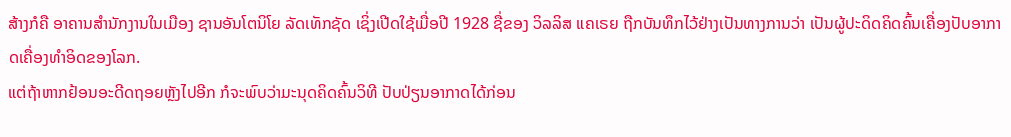ສ້າງກໍຄື ອາຄານສຳນັກງານໃນເມືອງ ຊານອັນໂຕນິໂຍ ລັດເທັກຊັດ ເຊິ່ງເປີດໃຊ້ເມື່ອປີ 1928 ຊື່ຂອງ ວິລລິສ ແຄເຣຍ ຖືກບັນທຶກໄວ້ຢ່າງເປັນທາງການວ່າ ເປັນຜູ້ປະດິດຄິດຄົ້ນເຄື່ອງປັບອາກາດເຄື່ອງທຳອິດຂອງໂລກ.
ແຕ່ຖ້າຫາກຢ້ອນອະດີດຖອຍຫຼັງໄປອີກ ກໍຈະພົບວ່າມະນຸດຄິດຄົ້ນວິທີ ປັບປ່ຽນອາກາດໄດ້ກ່ອນ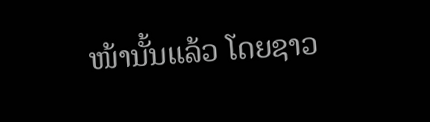ໜ້ານັ້ນແລ້ວ ໂດຍຊາວ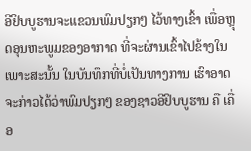ອີຢິບບູຮານຈະແຂວນພົມປຽກໆ ໄວ້ທາງເຂົ້າ ເພື່ອຫຼຸດອຸນຫະພູມຂອງອາກາດ ທີ່ຈະຜ່ານເຂົ້າໄປຂ້າງໃນ ເພາະສະນັ້ນ ໃນບັນທຶກທີ່ບໍ່ເປັນທາງການ ເຮົາອາດຈະກ່າວໄດ້ວ່າພົມປຽກໆ ຂອງຊາວອີຢິບບູຮານ ຄື ເຄື່ອ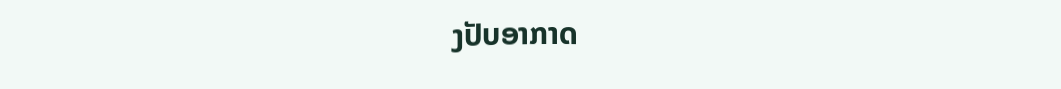ງປັບອາກາດ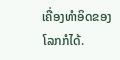ເຄື່ອງທຳອິດຂອງໂລກກໍໄດ້.